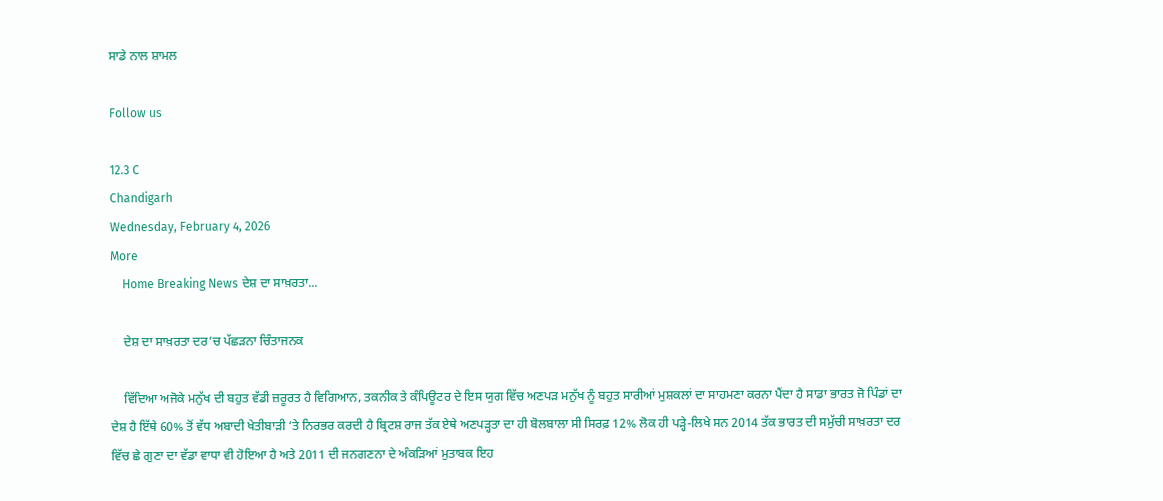ਸਾਡੇ ਨਾਲ ਸ਼ਾਮਲ

Follow us

12.3 C
Chandigarh
Wednesday, February 4, 2026
More
    Home Breaking News ਦੇਸ਼ ਦਾ ਸਾਖ਼ਰਤਾ...

    ਦੇਸ਼ ਦਾ ਸਾਖ਼ਰਤਾ ਦਰ’ਚ ਪੱਛੜਨਾ ਚਿੰਤਾਜਨਕ

    ਵਿੱਦਿਆ ਅਜੋਕੇ ਮਨੁੱਖ ਦੀ ਬਹੁਤ ਵੱਡੀ ਜ਼ਰੂਰਤ ਹੈ ਵਿਗਿਆਨ, ਤਕਨੀਕ ਤੇ ਕੰਪਿਊਟਰ ਦੇ ਇਸ ਯੁਗ ਵਿੱਚ ਅਣਪੜ ਮਨੁੱਖ ਨੂੰ ਬਹੁਤ ਸਾਰੀਆਂ ਮੁਸ਼ਕਲਾਂ ਦਾ ਸਾਹਮਣਾ ਕਰਨਾ ਪੈਂਦਾ ਹੈ ਸਾਡਾ ਭਾਰਤ ਜੋ ਪਿੰਡਾਂ ਦਾ ਦੇਸ਼ ਹੈ ਇੱਥੇ 60% ਤੋਂ ਵੱਧ ਅਬਾਦੀ ਖੇਤੀਬਾੜੀ ‘ਤੇ ਨਿਰਭਰ ਕਰਦੀ ਹੈ ਬ੍ਰਿਟਸ਼ ਰਾਜ ਤੱਕ ਏਥੇ ਅਣਪੜ੍ਹਤਾ ਦਾ ਹੀ ਬੋਲਬਾਲਾ ਸੀ ਸਿਰਫ਼ 12% ਲੋਕ ਹੀ ਪੜ੍ਹੇ-ਲਿਖੇ ਸਨ 2014 ਤੱਕ ਭਾਰਤ ਦੀ ਸਮੁੱਚੀ ਸਾਖ਼ਰਤਾ ਦਰ ਵਿੱਚ ਛੇ ਗੁਣਾ ਦਾ ਵੱਡਾ ਵਾਧਾ ਵੀ ਹੋਇਆ ਹੈ ਅਤੇ 2011 ਦੀ ਜਨਗਣਨਾ ਦੇ ਅੰਕੜਿਆਂ ਮੁਤਾਬਕ ਇਹ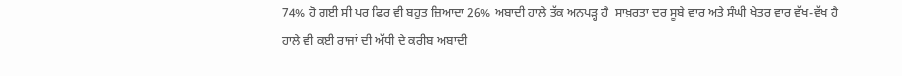74% ਹੋ ਗਈ ਸੀ ਪਰ ਫਿਰ ਵੀ ਬਹੁਤ ਜ਼ਿਆਦਾ 26% ਅਬਾਦੀ ਹਾਲੇ ਤੱਕ ਅਨਪੜ੍ਹ ਹੈ  ਸਾਖ਼ਰਤਾ ਦਰ ਸੂਬੇ ਵਾਰ ਅਤੇ ਸੰਘੀ ਖੇਤਰ ਵਾਰ ਵੱਖ-ਵੱਖ ਹੈ ਹਾਲੇ ਵੀ ਕਈ ਰਾਜਾਂ ਦੀ ਅੱਧੀ ਦੇ ਕਰੀਬ ਅਬਾਦੀ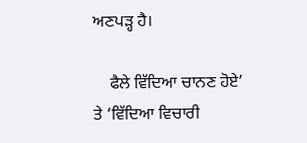ਅਣਪੜ੍ਹ ਹੈ।

    ਫੈਲੇ ਵਿੱਦਿਆ ਚਾਨਣ ਹੋਏ’ ਤੇ ‘ਵਿੱਦਿਆ ਵਿਚਾਰੀ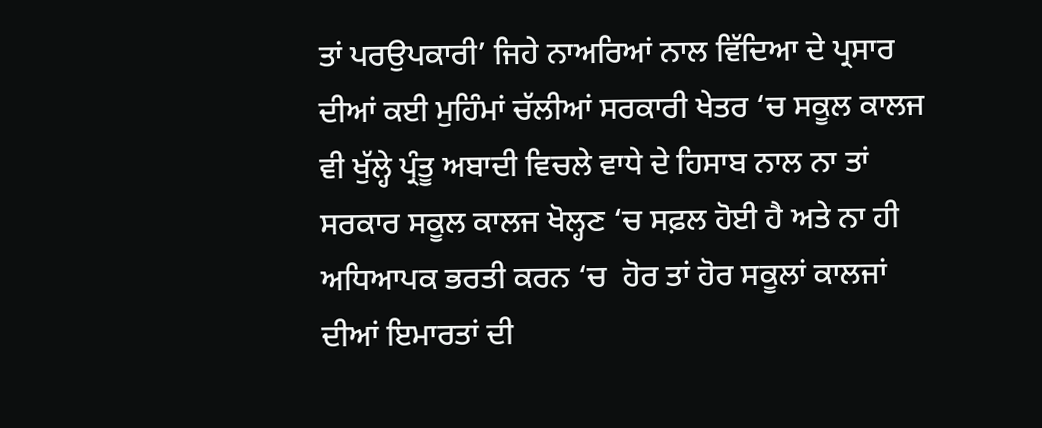ਤਾਂ ਪਰਉਪਕਾਰੀ’ ਜਿਹੇ ਨਾਅਰਿਆਂ ਨਾਲ ਵਿੱਦਿਆ ਦੇ ਪ੍ਰਸਾਰ ਦੀਆਂ ਕਈ ਮੁਹਿੰਮਾਂ ਚੱਲੀਆਂ ਸਰਕਾਰੀ ਖੇਤਰ ‘ਚ ਸਕੂਲ ਕਾਲਜ ਵੀ ਖੁੱਲ੍ਹੇ ਪ੍ਰੰਤੂ ਅਬਾਦੀ ਵਿਚਲੇ ਵਾਧੇ ਦੇ ਹਿਸਾਬ ਨਾਲ ਨਾ ਤਾਂ ਸਰਕਾਰ ਸਕੂਲ ਕਾਲਜ ਖੋਲ੍ਹਣ ‘ਚ ਸਫ਼ਲ ਹੋਈ ਹੈ ਅਤੇ ਨਾ ਹੀ ਅਧਿਆਪਕ ਭਰਤੀ ਕਰਨ ‘ਚ  ਹੋਰ ਤਾਂ ਹੋਰ ਸਕੂਲਾਂ ਕਾਲਜਾਂ ਦੀਆਂ ਇਮਾਰਤਾਂ ਦੀ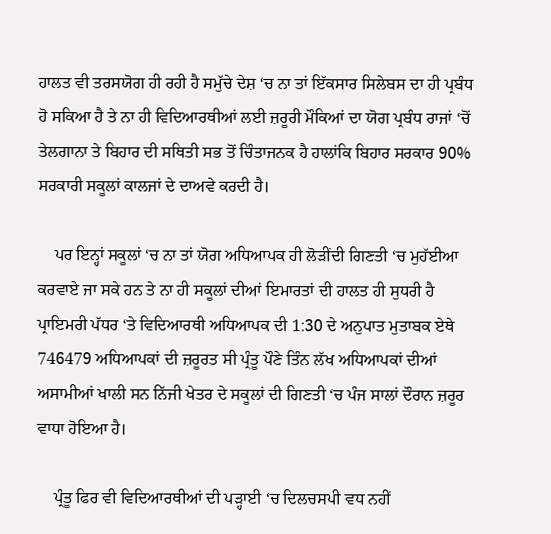ਹਾਲਤ ਵੀ ਤਰਸਯੋਗ ਹੀ ਰਹੀ ਹੈ ਸਮੁੱਚੇ ਦੇਸ਼ ‘ਚ ਨਾ ਤਾਂ ਇੱਕਸਾਰ ਸਿਲੇਬਸ ਦਾ ਹੀ ਪ੍ਰਬੰਧ ਹੋ ਸਕਿਆ ਹੈ ਤੇ ਨਾ ਹੀ ਵਿਦਿਆਰਥੀਆਂ ਲਈ ਜ਼ਰੂਰੀ ਮੌਕਿਆਂ ਦਾ ਯੋਗ ਪ੍ਰਬੰਧ ਰਾਜਾਂ ‘ਚੋਂ ਤੇਲਗਾਨਾ ਤੇ ਬਿਹਾਰ ਦੀ ਸਥਿਤੀ ਸਭ ਤੋਂ ਚਿੰਤਾਜਨਕ ਹੈ ਹਾਲਾਂਕਿ ਬਿਹਾਰ ਸਰਕਾਰ 90% ਸਰਕਾਰੀ ਸਕੂਲਾਂ ਕਾਲਜਾਂ ਦੇ ਦਾਅਵੇ ਕਰਦੀ ਹੈ।

    ਪਰ ਇਨ੍ਹਾਂ ਸਕੂਲਾਂ ‘ਚ ਨਾ ਤਾਂ ਯੋਗ ਅਧਿਆਪਕ ਹੀ ਲੋੜੀਂਦੀ ਗਿਣਤੀ ‘ਚ ਮੁਹੱਈਆ ਕਰਵਾਏ ਜਾ ਸਕੇ ਹਨ ਤੇ ਨਾ ਹੀ ਸਕੂਲਾਂ ਦੀਆਂ ਇਮਾਰਤਾਂ ਦੀ ਹਾਲਤ ਹੀ ਸੁਧਰੀ ਹੈ ਪ੍ਰਾਇਮਰੀ ਪੱਧਰ ‘ਤੇ ਵਿਦਿਆਰਥੀ ਅਧਿਆਪਕ ਦੀ 1:30 ਦੇ ਅਨੁਪਾਤ ਮੁਤਾਬਕ ਏਥੇ 746479 ਅਧਿਆਪਕਾਂ ਦੀ ਜ਼ਰੂਰਤ ਸੀ ਪ੍ਰੰਤੂ ਪੌਣੇ ਤਿੰਨ ਲੱਖ ਅਧਿਆਪਕਾਂ ਦੀਆਂ ਅਸਾਮੀਆਂ ਖਾਲੀ ਸਨ ਨਿੱਜੀ ਖੇਤਰ ਦੇ ਸਕੂਲਾਂ ਦੀ ਗਿਣਤੀ ‘ਚ ਪੰਜ ਸਾਲਾਂ ਦੌਰਾਨ ਜ਼ਰੂਰ ਵਾਧਾ ਹੋਇਆ ਹੈ।

    ਪ੍ਰੰਤੂ ਫਿਰ ਵੀ ਵਿਦਿਆਰਥੀਆਂ ਦੀ ਪੜ੍ਹਾਈ ‘ਚ ਦਿਲਚਸਪੀ ਵਧ ਨਹੀਂ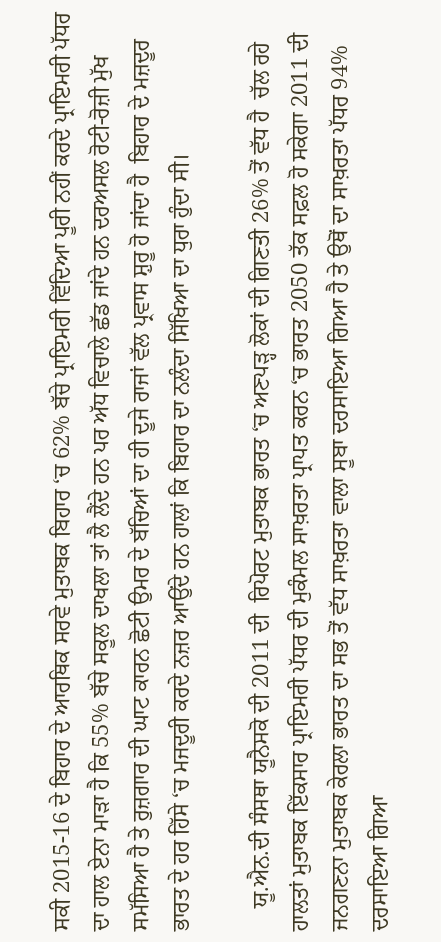ਸਕੀ 2015-16 ਦੇ ਬਿਹਾਰ ਦੇ ਆਰਥਿਕ ਸਰਵੇ ਮੁਤਾਬਕ ਬਿਹਾਰ ‘ਚ 62% ਬੱਚੇ ਪ੍ਰਾਇਮਰੀ ਵਿੱਦਿਆ ਪੂਰੀ ਨਹੀਂ ਕਰਦੇ ਪ੍ਰਾਇਮਰੀ ਪੱਧਰ ਦਾ ਹਾਲ ਏਨਾ ਮਾੜਾ ਹੈ ਕਿ 55% ਬੱਚੇ ਸਕੂਲ ਦਾਖਲਾ ਤਾਂ ਲੈ ਲੈਂਦੇ ਹਨ ਪਰ ਅੱਧ ਵਿਚਾਲੇ ਛੱਡ ਜਾਂਦੇ ਹਨ ਦਰਅਸਲ ਰੋਟੀ-ਰੋਜ਼ੀ ਮੁੱਖ ਸਮੱਸਿਆ ਹੈ ਤੇ ਰੁਜ਼ਗਾਰ ਦੀ ਘਾਟ ਕਾਰਨ ਛੋਟੀ ਉਮਰ ਦੇ ਬੱਚਿਆਂ ਦਾ ਹੀ ਦੂਜੇ ਰਾਜਾਂ ਵੱਲ ਪ੍ਰਵਾਸ ਸ਼ੁਰੂ ਹੋ ਜਾਂਦਾ ਹੈ  ਬਿਹਾਰ ਦੇ ਮਜ਼ਦੂਰ ਭਾਰਤ ਦੇ ਹਰ ਹਿੱਸੇ ‘ਚ ਮਜਦੂਰੀ ਕਰਦੇ ਨਜ਼ਰ ਆਉਂਦੇ ਹਨ ਹਾਲਾਂ ਕਿ ਬਿਹਾਰ ਦਾ ਨਲੰਦਾ ਸਿੱਖਿਆ ਦਾ ਧੁਰਾ ਹੁੰਦਾ ਸੀ।

    ਯੂ.ਐਨ.ਦੀ ਸੰਸਥਾ ਯੂਨੈਸਕੋ ਦੀ 2011 ਦੀ  ਰਿਪੋਰਟ ਮੁਤਾਬਕ ਭਾਰਤ ‘ਚ ਅਣਪੜ੍ਹ ਲੋਕਾਂ ਦੀ ਗਿਣਤੀ 26% ਤੋਂ ਵੱਧ ਹੈ  ਚੱਲ ਰਹੇ ਹਾਲਤਾਂ ਮੁਤਾਬਕ ਇੱਕਸਾਰ ਪ੍ਰਾਇਮਰੀ ਪੱਧਰ ਦੀ ਮੁਕੰਮਲ ਸਾਖ਼ਰਤਾ ਪ੍ਰਾਪਤ ਕਰਨ ‘ਚ ਭਾਰਤ 2050 ਤੱਕ ਸਫ਼ਲ ਹੋ ਸਕੇਗਾ 2011 ਦੀ ਜਨਗਣਨਾ ਮੁਤਾਬਕ ਕੇਰਲਾ ਭਾਰਤ ਦਾ ਸਭ ਤੋਂ ਵੱਧ ਸਾਖ਼ਰਤਾ ਵਾਲਾ ਸੂਬਾ ਦਰਸਾਇਆ ਗਿਆ ਹੈ ਤੇ ਉਥੋਂ ਦਾ ਸਾਖ਼ਰਤਾ ਪੱਧਰ 94% ਦਰਸਾਇਆ ਗਿਆ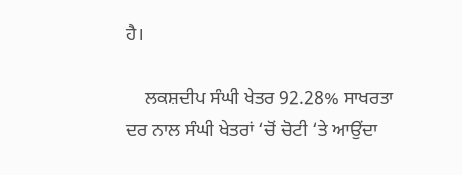ਹੈ।

    ਲਕਸ਼ਦੀਪ ਸੰਘੀ ਖੇਤਰ 92.28% ਸਾਖਰਤਾ ਦਰ ਨਾਲ ਸੰਘੀ ਖੇਤਰਾਂ ‘ਚੋਂ ਚੋਟੀ ‘ਤੇ ਆਉਂਦਾ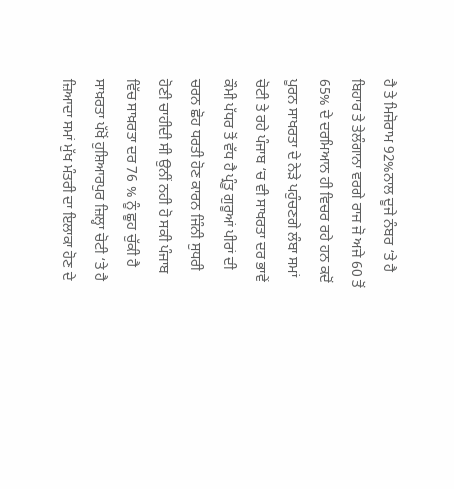ਹੈ ਤੇ ਮਿਜੋਰਾਮ 92%ਨਾਲ ਦੂਜੇ ਨੰਬਰ ‘ਤੇ ਹੈ ਬਿਹਾਰ ਤੇ ਤੇਲੰਗਾਨਾ ਵਰਗੇ ਰਾਜ ਜੋ ਅਜੇ 60 ਤੋਂ 65% ਦੇ ਦਰਮਿਆਨ ਹੀ ਵਿਚਰ ਰਹੇ ਹਨ ਕਦੋਂ ਪੂਰਨ ਸਾਖਰਤਾ ਦੇ ਨੇੜੇ ਪਹੁੰਚਣਗੇ ਲੰਬਾ ਸਮਾਂ ਚੋਟੀ ਤੇ ਰਹੇ ਪੰਜਾਬ ‘ਚ ਵੀ ਸਾਖਰਤਾ ਦਰ ਭਾਵੇਂ ਕੌਮੀ ਪੱਧਰ ਤੋਂ ਵੱਧ ਹੈ ਪ੍ਰੰਤੂ ਗੁਰੂਆਂ ਪੀਰਾਂ ਦੀ ਚਰਨ ਛੋਹ ਧਰਤੀ ਹੋਣ ਕਾਰਨ ਜਿੰਨੀ ਸੁਧਰੀ ਹੋਣੀ ਚਾਹੀਦੀ ਸੀ ਉਨੀਂ ਨਹੀ ਹੋ ਸਕੀ ਪੰਜਾਬ ਵਿੱਚ ਸਾਖ਼ਰਤਾ ਦਰ 76 % ਨੂੰ ਛੂਹ ਚੁੱਕੀ ਹੈ ਸਾਖ਼ਰਤਾ ਪੱਖੋਂ ਹੁਸ਼ਿਆਰਪੁਰ ਜ਼ਿਲ੍ਹਾ ਚੋਟੀ ‘ਤੇ ਹੈ ਜ਼ਿਆਦਾ ਸਮਾਂ ਮੁੱਖ ਮੰਤਰੀ ਦਾ ਇਲਾਕਾ ਹੋਣ ਦੇ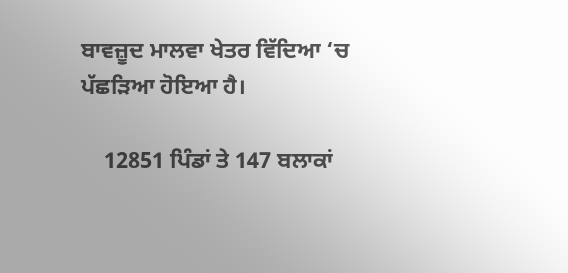ਬਾਵਜ਼ੂਦ ਮਾਲਵਾ ਖੇਤਰ ਵਿੱਦਿਆ ‘ਚ ਪੱਛੜਿਆ ਹੋਇਆ ਹੈ।

    12851 ਪਿੰਡਾਂ ਤੇ 147 ਬਲਾਕਾਂ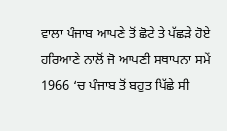ਵਾਲਾ ਪੰਜਾਬ ਆਪਣੇ ਤੋਂ ਛੋਟੇ ਤੇ ਪੱਛੜੇ ਹੋਏ ਹਰਿਆਣੇ ਨਾਲੋਂ ਜੋ ਆਪਣੀ ਸਥਾਪਨਾ ਸਮੇਂ 1966 ‘ਚ ਪੰਜਾਬ ਤੋਂ ਬਹੁਤ ਪਿੱਛੇ ਸੀ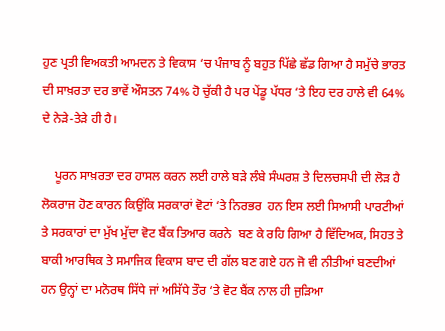ਹੁਣ ਪ੍ਰਤੀ ਵਿਅਕਤੀ ਆਮਦਨ ਤੇ ਵਿਕਾਸ ‘ਚ ਪੰਜਾਬ ਨੂੰ ਬਹੁਤ ਪਿੱਛੇ ਛੱਡ ਗਿਆ ਹੈ ਸਮੁੱਚੇ ਭਾਰਤ ਦੀ ਸਾਖ਼ਰਤਾ ਦਰ ਭਾਵੇਂ ਔਸਤਨ 74% ਹੋ ਚੁੱਕੀ ਹੈ ਪਰ ਪੇਂਡੂ ਪੱਧਰ ‘ਤੇ ਇਹ ਦਰ ਹਾਲੇ ਵੀ 64% ਦੇ ਨੇੜੇ-ਤੇੜੇ ਹੀ ਹੈ।

    ਪੂਰਨ ਸਾਖ਼ਰਤਾ ਦਰ ਹਾਸਲ ਕਰਨ ਲਈ ਹਾਲੇ ਬੜੇ ਲੰਬੇ ਸੰਘਰਸ਼ ਤੇ ਦਿਲਚਸਪੀ ਦੀ ਲੋੜ ਹੈ ਲੋਕਰਾਜ ਹੋਣ ਕਾਰਨ ਕਿਉਂਕਿ ਸਰਕਾਰਾਂ ਵੋਟਾਂ ‘ਤੇ ਨਿਰਭਰ  ਹਨ ਇਸ ਲਈ ਸਿਆਸੀ ਪਾਰਟੀਆਂ ਤੇ ਸਰਕਾਰਾਂ ਦਾ ਮੁੱਖ ਮੁੱਦਾ ਵੋਟ ਬੈਂਕ ਤਿਆਰ ਕਰਨੇ  ਬਣ ਕੇ ਰਹਿ ਗਿਆ ਹੈ ਵਿੱਦਿਅਕ, ਸਿਹਤ ਤੇ ਬਾਕੀ ਆਰਥਿਕ ਤੇ ਸਮਾਜਿਕ ਵਿਕਾਸ ਬਾਦ ਦੀ ਗੱਲ ਬਣ ਗਏ ਹਨ ਜੋ ਵੀ ਨੀਤੀਆਂ ਬਣਦੀਆਂ ਹਨ ਉਨ੍ਹਾਂ ਦਾ ਮਨੋਰਥ ਸਿੱਧੇ ਜਾਂ ਅਸਿੱਧੇ ਤੌਰ ‘ਤੇ ਵੋਟ ਬੈਂਕ ਨਾਲ ਹੀ ਜੁੜਿਆ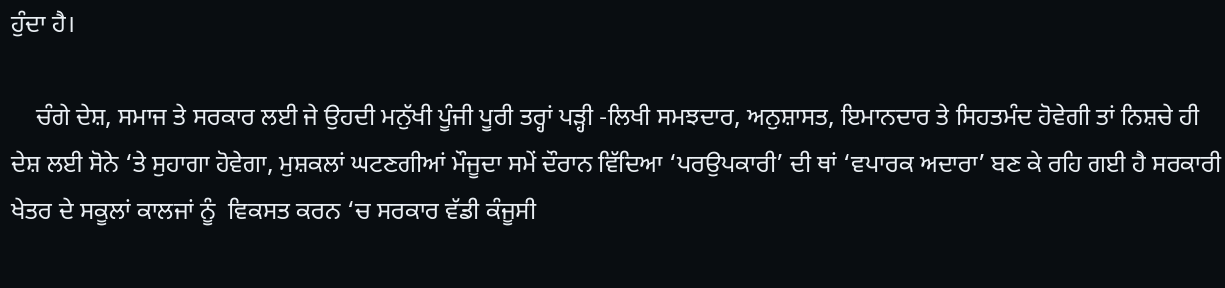ਹੁੰਦਾ ਹੈ।

    ਚੰਗੇ ਦੇਸ਼, ਸਮਾਜ ਤੇ ਸਰਕਾਰ ਲਈ ਜੇ ਉਹਦੀ ਮਨੁੱਖੀ ਪੂੰਜੀ ਪੂਰੀ ਤਰ੍ਹਾਂ ਪੜ੍ਹੀ -ਲਿਖੀ ਸਮਝਦਾਰ, ਅਨੁਸ਼ਾਸਤ, ਇਮਾਨਦਾਰ ਤੇ ਸਿਹਤਮੰਦ ਹੋਵੇਗੀ ਤਾਂ ਨਿਸ਼ਚੇ ਹੀ ਦੇਸ਼ ਲਈ ਸੋਨੇ ‘ਤੇ ਸੁਹਾਗਾ ਹੋਵੇਗਾ, ਮੁਸ਼ਕਲਾਂ ਘਟਣਗੀਆਂ ਮੌਜੂਦਾ ਸਮੇਂ ਦੌਰਾਨ ਵਿੱਦਿਆ ‘ਪਰਉਪਕਾਰੀ’ ਦੀ ਥਾਂ ‘ਵਪਾਰਕ ਅਦਾਰਾ’ ਬਣ ਕੇ ਰਹਿ ਗਈ ਹੈ ਸਰਕਾਰੀ ਖੇਤਰ ਦੇ ਸਕੂਲਾਂ ਕਾਲਜਾਂ ਨੂੰ  ਵਿਕਸਤ ਕਰਨ ‘ਚ ਸਰਕਾਰ ਵੱਡੀ ਕੰਜੂਸੀ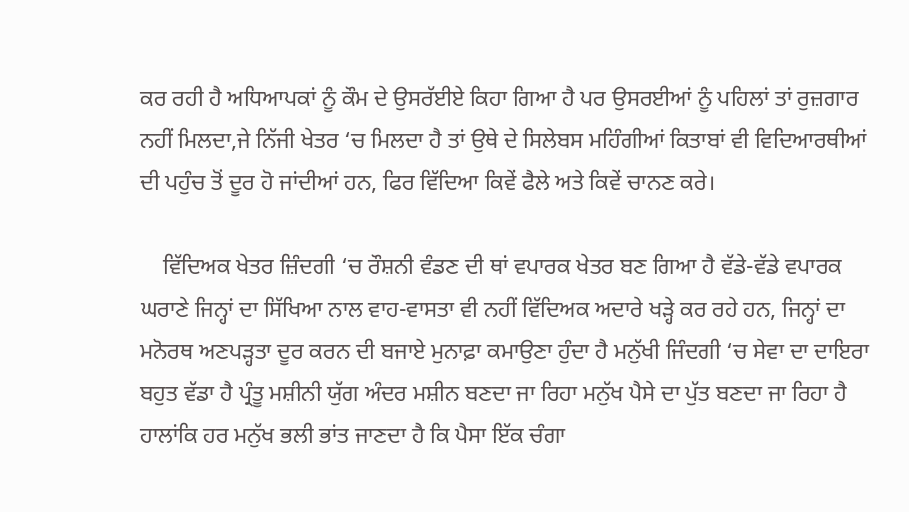ਕਰ ਰਹੀ ਹੈ ਅਧਿਆਪਕਾਂ ਨੂੰ ਕੌਮ ਦੇ ਉਸਰੱਈਏ ਕਿਹਾ ਗਿਆ ਹੈ ਪਰ ਉਸਰਈਆਂ ਨੂੰ ਪਹਿਲਾਂ ਤਾਂ ਰੁਜ਼ਗਾਰ ਨਹੀਂ ਮਿਲਦਾ,ਜੇ ਨਿੱਜੀ ਖੇਤਰ ‘ਚ ਮਿਲਦਾ ਹੈ ਤਾਂ ਉਥੇ ਦੇ ਸਿਲੇਬਸ ਮਹਿੰਗੀਆਂ ਕਿਤਾਬਾਂ ਵੀ ਵਿਦਿਆਰਥੀਆਂ ਦੀ ਪਹੁੰਚ ਤੋਂ ਦੂਰ ਹੋ ਜਾਂਦੀਆਂ ਹਨ, ਫਿਰ ਵਿੱਦਿਆ ਕਿਵੇਂ ਫੈਲੇ ਅਤੇ ਕਿਵੇਂ ਚਾਨਣ ਕਰੇ।

    ਵਿੱਦਿਅਕ ਖੇਤਰ ਜ਼ਿੰਦਗੀ ‘ਚ ਰੌਸ਼ਨੀ ਵੰਡਣ ਦੀ ਥਾਂ ਵਪਾਰਕ ਖੇਤਰ ਬਣ ਗਿਆ ਹੈ ਵੱਡੇ-ਵੱਡੇ ਵਪਾਰਕ ਘਰਾਣੇ ਜਿਨ੍ਹਾਂ ਦਾ ਸਿੱਖਿਆ ਨਾਲ ਵਾਹ-ਵਾਸਤਾ ਵੀ ਨਹੀਂ ਵਿੱਦਿਅਕ ਅਦਾਰੇ ਖੜ੍ਹੇ ਕਰ ਰਹੇ ਹਨ, ਜਿਨ੍ਹਾਂ ਦਾ ਮਨੋਰਥ ਅਣਪੜ੍ਹਤਾ ਦੂਰ ਕਰਨ ਦੀ ਬਜਾਏ ਮੁਨਾਫ਼ਾ ਕਮਾਉਣਾ ਹੁੰਦਾ ਹੈ ਮਨੁੱਖੀ ਜਿੰਦਗੀ ‘ਚ ਸੇਵਾ ਦਾ ਦਾਇਰਾ ਬਹੁਤ ਵੱਡਾ ਹੈ ਪ੍ਰੰਤੂ ਮਸ਼ੀਨੀ ਯੁੱਗ ਅੰਦਰ ਮਸ਼ੀਨ ਬਣਦਾ ਜਾ ਰਿਹਾ ਮਨੁੱਖ ਪੈਸੇ ਦਾ ਪੁੱਤ ਬਣਦਾ ਜਾ ਰਿਹਾ ਹੈ ਹਾਲਾਂਕਿ ਹਰ ਮਨੁੱਖ ਭਲੀ ਭਾਂਤ ਜਾਣਦਾ ਹੈ ਕਿ ਪੈਸਾ ਇੱਕ ਚੰਗਾ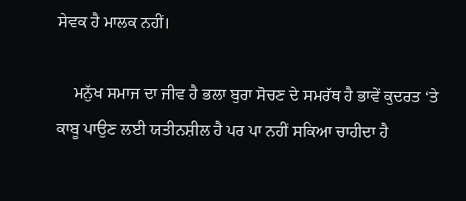ਸੇਵਕ ਹੈ ਮਾਲਕ ਨਹੀਂ।

    ਮਨੁੱਖ ਸਮਾਜ ਦਾ ਜੀਵ ਹੈ ਭਲਾ ਬੁਰਾ ਸੋਚਣ ਦੇ ਸਮਰੱਥ ਹੈ ਭਾਵੇਂ ਕੁਦਰਤ ‘ਤੇ ਕਾਬੂ ਪਾਉਣ ਲਈ ਯਤੀਨਸ਼ੀਲ ਹੈ ਪਰ ਪਾ ਨਹੀਂ ਸਕਿਆ ਚਾਹੀਦਾ ਹੈ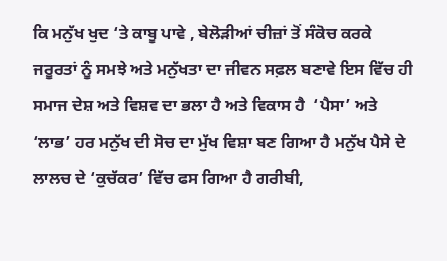ਕਿ ਮਨੁੱਖ ਖੁਦ ‘ਤੇ ਕਾਬੂ ਪਾਵੇ , ਬੇਲੋੜੀਆਂ ਚੀਜ਼ਾਂ ਤੋਂ ਸੰਕੋਚ ਕਰਕੇ ਜਰੂਰਤਾਂ ਨੂੰ ਸਮਝੇ ਅਤੇ ਮਨੁੱਖਤਾ ਦਾ ਜੀਵਨ ਸਫ਼ਲ ਬਣਾਵੇ ਇਸ ਵਿੱਚ ਹੀ ਸਮਾਜ ਦੇਸ਼ ਅਤੇ ਵਿਸ਼ਵ ਦਾ ਭਲਾ ਹੈ ਅਤੇ ਵਿਕਾਸ ਹੈ  ‘ਪੈਸਾ’ ਅਤੇ ‘ਲਾਭ’ ਹਰ ਮਨੁੱਖ ਦੀ ਸੋਚ ਦਾ ਮੁੱਖ ਵਿਸ਼ਾ ਬਣ ਗਿਆ ਹੈ ਮਨੁੱਖ ਪੈਸੇ ਦੇ ਲਾਲਚ ਦੇ ‘ਕੁਚੱਕਰ’ ਵਿੱਚ ਫਸ ਗਿਆ ਹੈ ਗਰੀਬੀ,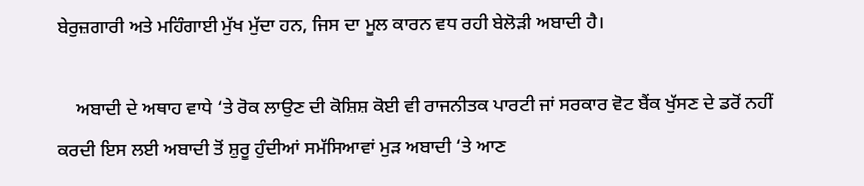ਬੇਰੁਜ਼ਗਾਰੀ ਅਤੇ ਮਹਿੰਗਾਈ ਮੁੱਖ ਮੁੱਦਾ ਹਨ, ਜਿਸ ਦਾ ਮੂਲ ਕਾਰਨ ਵਧ ਰਹੀ ਬੇਲੋੜੀ ਅਬਾਦੀ ਹੈ।

    ਅਬਾਦੀ ਦੇ ਅਥਾਹ ਵਾਧੇ ‘ਤੇ ਰੋਕ ਲਾਉਣ ਦੀ ਕੋਸ਼ਿਸ਼ ਕੋਈ ਵੀ ਰਾਜਨੀਤਕ ਪਾਰਟੀ ਜਾਂ ਸਰਕਾਰ ਵੋਟ ਬੈਂਕ ਖੁੱਸਣ ਦੇ ਡਰੋਂ ਨਹੀਂ ਕਰਦੀ ਇਸ ਲਈ ਅਬਾਦੀ ਤੋਂ ਸ਼ੁਰੂ ਹੁੰਦੀਆਂ ਸਮੱਸਿਆਵਾਂ ਮੁੜ ਅਬਾਦੀ ‘ਤੇ ਆਣ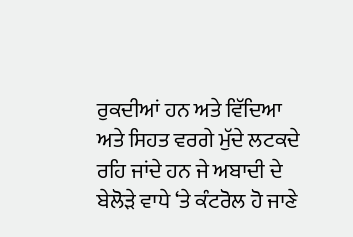ਰੁਕਦੀਆਂ ਹਨ ਅਤੇ ਵਿੱਦਿਆ ਅਤੇ ਸਿਹਤ ਵਰਗੇ ਮੁੱਦੇ ਲਟਕਦੇ ਰਹਿ ਜਾਂਦੇ ਹਨ ਜੇ ਅਬਾਦੀ ਦੇ ਬੇਲੋੜੇ ਵਾਧੇ ‘ਤੇ ਕੰਟਰੋਲ ਹੋ ਜਾਣੇ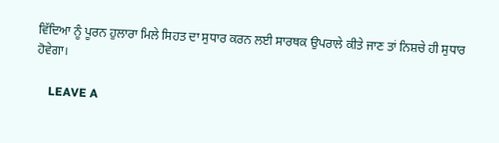ਵਿੱਦਿਆ ਨੂੰ ਪੂਰਨ ਹੁਲਾਰਾ ਮਿਲੇ ਸਿਹਤ ਦਾ ਸੁਧਾਰ ਕਰਨ ਲਈ ਸਾਰਥਕ ਉਪਰਾਲੇ ਕੀਤੇ ਜਾਣ ਤਾਂ ਨਿਸ਼ਚੇ ਹੀ ਸੁਧਾਰ ਹੋਵੇਗਾ।

    LEAVE A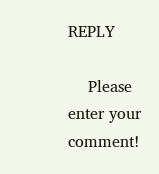REPLY

    Please enter your comment!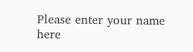Please enter your name here